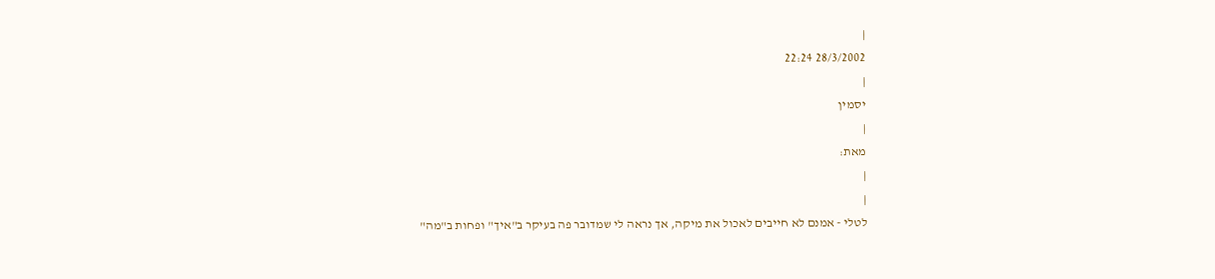|
28/3/2002 22:24
|
יסמין
|
מאת:
|
|
לטלי - אמנם לא חייבים לאכול את מיקה, אך נראה לי שמדובר פה בעיקר ב"איך" ופחות ב"מה"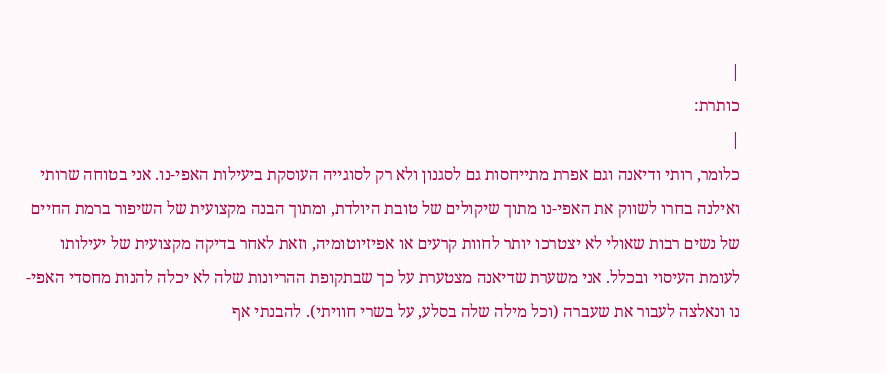|
כותרת:
|
כלומר, רותי ודיאנה וגם אפרת מתייחסות גם לסגנון ולא רק לסוגייה העוסקת ביעילות האפי-נו. אני בטוחה שרותי ואילנה בחרו לשווק את האפי-נו מתוך שיקולים של טובת היולדת, ומתוך הבנה מקצועית של השיפור ברמת החיים של נשים רבות שאולי לא יצטרכו יותר לחוות קרעים או אפיזיוטומיה, וזאת לאחר בדיקה מקצועית של יעילותו לעומת העיסוי ובכלל. אני משערת שדיאנה מצטערת על כך שבתקופת ההריונות שלה לא יכלה להנות מחסדי האפי-נו ונאלצה לעבור את שעברה (וכל מילה שלה בסלע, על בשרי חוויתי). להבנתי אף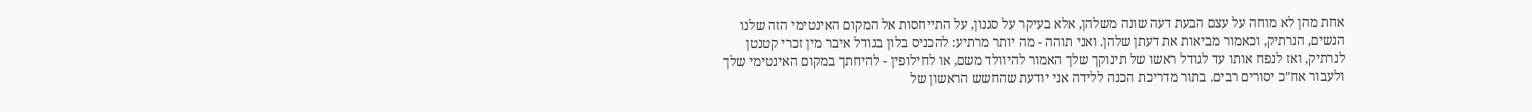אחת מהן לא מוחה על עצם הבעת דעה שונה משלהן, אלא בעיקר על סגנון, על התייחסות אל המקום האינטימי הזה שלנו הנשים, הנרתיק, וכאמור מביאות את דעתן שלהן. ואני תוהה - מה יותר מרתיע: להכניס בלון בגודל איבר מין זכרי קטנטן לנרתיק, ואז לנפח אותו עד לגודל ראשו של תינוקך שלך האמור להיוולד משם, או לחילופין - להיחתך במקום האינטימי שלך ולעבור אח"כ יסורים רבים. בתור מדריכת הכנה ללידה אני יודעת שהחשש הראשון של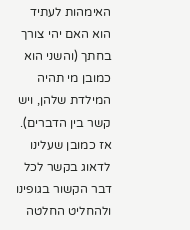האימהות לעתיד הוא האם יהי צורך בחתך (והשני הוא כמובן מי תהיה המילדת שלהן, ויש קשר בין הדברים). אז כמובן שעלינו לדאוג בקשר לכל דבר הקשור בגופינו ולהחליט החלטה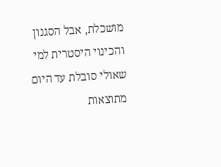מושכלת, אבל הסגנון והכינוי היסטרית למי שאולי סובלת עד היום מתוצאות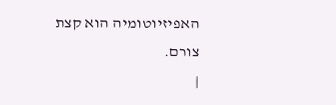האפיזיוטומיה הוא קצת צורם.
|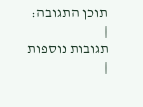תוכן התגובה:
|
תגובות נוספות
|